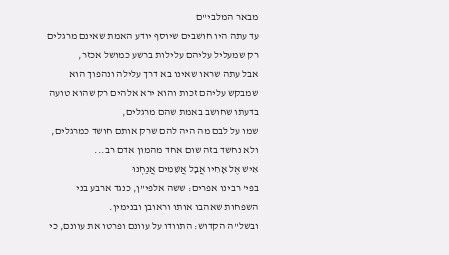מבאר המלבי"ם
עד עתה היו חושבים שיוסף יודע האמת שאינם מרגלים רק שמעליל עליהם עלילות ברשע כמושל אכזר,
אבל עתה שראו שאינו בא דרך עלילה ונהפוך הוא שמבקש עליהם זכות והוא ירא אלהים רק שהוא טועה בדעתו שחושב באמת שהם מרגלים,
שמו על לבם מה היה להם שרק אותם חושד כמרגלים, ולא נחשד בזה שום אחד מהמון אדם רב...
אִישׁ אֶל אָחִיו אֲבָל אֲשֵׁמִים אֲנַחְנוּ
בפי' רבינו אפרים: ששה אלפי"ן, כנגד ארבע בני השפחות שאהבו אותו וראובן ובנימין.
ובשל"ה הקדוש: התוודו על עוונם ופרטו את עוונם, כי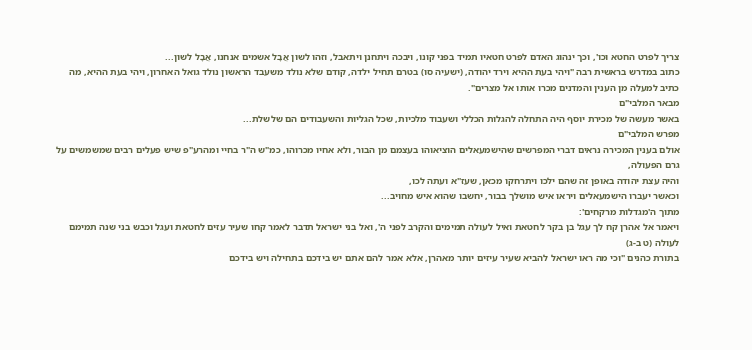צריך לפרט החטא וכו', וכך ינהוג האדם לפרט חטאיו תמיד בפני קונו, ויבכה ויתחנן ויתאבל, וזהו לשון אֲבָל אשמים אנחנו, אֲבָל לשון...
כתוב במדרש בראשית רבה "ויהי בעת ההיא וירד יהודה, (ישעיה סו) בטרם תחיל ילדה, קודם שלא נולד משעבד הראשון נולד גואל האחרון, ויהי בעת ההיא, מה כתיב למעלה מן הענין והמדנים מכרו אותו אל מצרים".
מבאר המלבי"ם
באשר מעשה של מכירת יוסף היה התחלה להגלות הכללי ושעבוד מלכיות, שכל הגליות והשעבודים הם שלשלת...
מפרש המלבי"ם
אולם בענין המכירה נראים דברי המפרשים שהישמעאלים הוציאוהו בעצמם מן הבור, ולא אחיו מכרוהו, כמ"ש ה"ר בחיי ומהרע"פ שיש פעלים רבים שמשמשים על גרם הפעולה,
והיה עצת יהודה באופן זה שהם ילכו ויתרחקו מכאן, שעז"א ועתה לכו,
וכאשר יעברו הישמעאלים ויראו איש מושלך בבור, יחשבו שהוא איש מחויב...
מתוך ה'מגדלות מרקחים':
ויאמר אל אהרן קח לך עגל בן בקר לחטאת ואיל לעולה תמימים והקרב לפני ה', ואל בני ישראל תדבר לאמר קחו שעיר עזים לחטאת ועגל וכבש בני שנה תמימם לעולה (ט ב-ג)
בתורת כהנים "וכי מה ראו ישראל להביא שעיר עיזים יותר מאהרן, אלא אמר להם אתם יש בידכם בתחילה ויש בידכם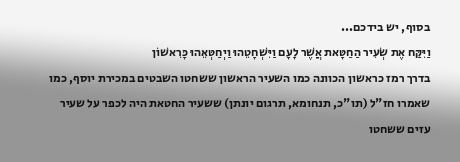בסוף, יש בידכם...
וַיִּקַּח אֶת שְׂעִיר הַחַטָּאת אֲשֶׁר לָעָם וַיִּשְׁחָטֵהוּ וַיְחַטְּאֵהוּ כָּרִאשׁוֹן
בדרך רמז כראשון הכוונה כמו השעיר הראשון ששחטו השבטים במכירת יוסף, כמו שאמרו חז"ל (תו"כ, תנחומא, תרגום יונתן) ששעיר החטאת היה לכפר על שעיר עזים ששחטו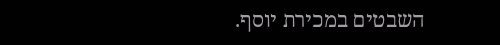השבטים במכירת יוסף.